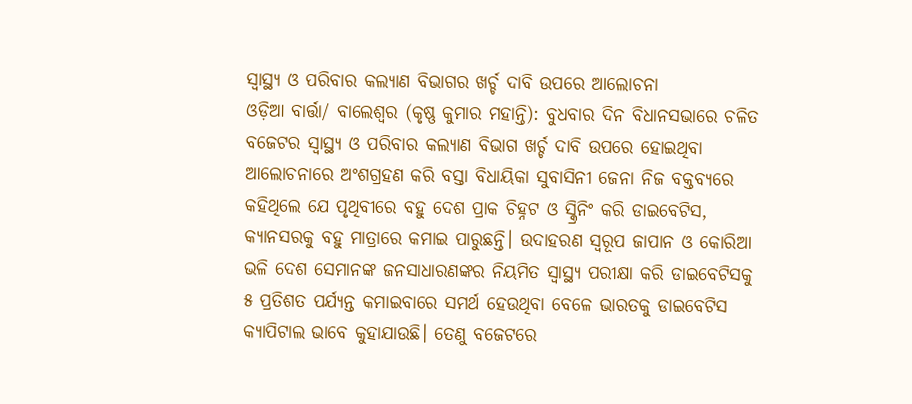ସ୍ବାସ୍ଥ୍ୟ ଓ ପରିବାର କଲ୍ୟାଣ ବିଭାଗର ଖର୍ଚ୍ଚ ଦାବି ଉପରେ ଆଲୋଚନା
ଓଡ଼ିଆ ବାର୍ତ୍ତା/ ବାଲେଶ୍ଵର (କୃଷ୍ଣ କୁମାର ମହାନ୍ତି): ବୁଧବାର ଦିନ ବିଧାନସଭାରେ ଚଳିତ ବଜେଟର ସ୍ବାସ୍ଥ୍ୟ ଓ ପରିବାର କଲ୍ୟାଣ ବିଭାଗ ଖର୍ଚ୍ଚ ଦାବି ଉପରେ ହୋଇଥିବା ଆଲୋଚନାରେ ଅଂଶଗ୍ରହଣ କରି ବସ୍ତା ବିଧାୟିକା ସୁବାସିନୀ ଜେନା ନିଜ ବକ୍ତବ୍ୟରେ କହିଥିଲେ ଯେ ପୃଥିବୀରେ ବହୁ ଦେଶ ପ୍ରାକ ଚିହ୍ନଟ ଓ ସ୍କ୍ରିନିଂ କରି ଡାଇବେଟିସ, କ୍ଯାନସରକୁ ବହୁ ମାତ୍ରାରେ କମାଇ ପାରୁଛନ୍ତି। ଉଦାହରଣ ସ୍ବରୂପ ଜାପାନ ଓ କୋରିଆ ଭଳି ଦେଶ ସେମାନଙ୍କ ଜନସାଧାରଣଙ୍କର ନିୟମିତ ସ୍ବାସ୍ଥ୍ୟ ପରୀକ୍ଷା କରି ଡାଇବେଟିସକୁ ୫ ପ୍ରତିଶତ ପର୍ଯ୍ଯନ୍ତ କମାଇବାରେ ସମର୍ଥ ହେଉଥିବା ବେଳେ ଭାରତକୁ ଡାଇବେଟିସ କ୍ଯାପିଟାଲ ଭାବେ କୁହାଯାଉଛି। ତେଣୁ ବଜେଟରେ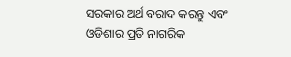ସରକାର ଅର୍ଥ ବରାଦ କରନ୍ତୁ ଏବଂ ଓଡିଶାର ପ୍ରତି ନାଗରିକ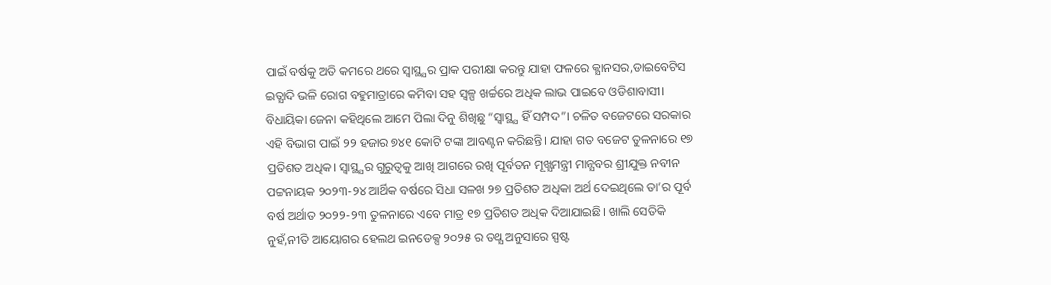ପାଇଁ ବର୍ଷକୁ ଅତି କମରେ ଥରେ ସ୍ବାସ୍ଥ୍ଯର ପ୍ରାକ ପରୀକ୍ଷା କରନ୍ତୁ ଯାହା ଫଳରେ କ୍ଯାନସର,ଡାଇବେଟିସ ଇତ୍ଯାଦି ଭଳି ରୋଗ ବହୁମାତ୍ରାରେ କମିବା ସହ ସ୍ବଳ୍ପ ଖର୍ଚ୍ଚରେ ଅଧିକ ଲାଭ ପାଇବେ ଓଡିଶାବାସୀ। ବିଧାୟିକା ଜେନା କହିଥିଲେ ଆମେ ପିଲା ଦିନୁ ଶିଖିଛୁ “ସ୍ବାସ୍ଥ୍ଯ ହିଁ ସମ୍ପଦ”। ଚଳିତ ବଜେଟରେ ସରକାର ଏହି ବିଭାଗ ପାଇଁ ୨୨ ହଜାର ୭୪୧ କୋଟି ଟଙ୍କା ଆବଣ୍ଟନ କରିଛନ୍ତି। ଯାହା ଗତ ବଜେଟ ତୁଳନାରେ ୧୭ ପ୍ରତିଶତ ଅଧିକ। ସ୍ବାସ୍ଥ୍ଯର ଗୁରୁତ୍ବକୁ ଆଖି ଆଗରେ ରଖି ପୂର୍ବତନ ମୂଖ୍ଯମନ୍ତ୍ରୀ ମାନ୍ଯବର ଶ୍ରୀଯୁକ୍ତ ନବୀନ ପଟ୍ଟନାୟକ ୨୦୨୩-୨୪ ଆର୍ଥିକ ବର୍ଷରେ ସିଧା ସଳଖ ୨୭ ପ୍ରତିଶତ ଅଧିକା ଅର୍ଥ ଦେଇଥିଲେ ତା’ର ପୂର୍ବ ବର୍ଷ ଅର୍ଥାତ ୨୦୨୨-୨୩ ତୁଳନାରେ ଏବେ ମାତ୍ର ୧୭ ପ୍ରତିଶତ ଅଧିକ ଦିଆଯାଇଛି। ଖାଲି ସେତିକି ନୁହଁ,ନୀତି ଆୟୋଗର ହେଲଥ ଇନଡେକ୍ସ ୨୦୨୫ ର ତଥ୍ଯ ଅନୁସାରେ ସ୍ପଷ୍ଟ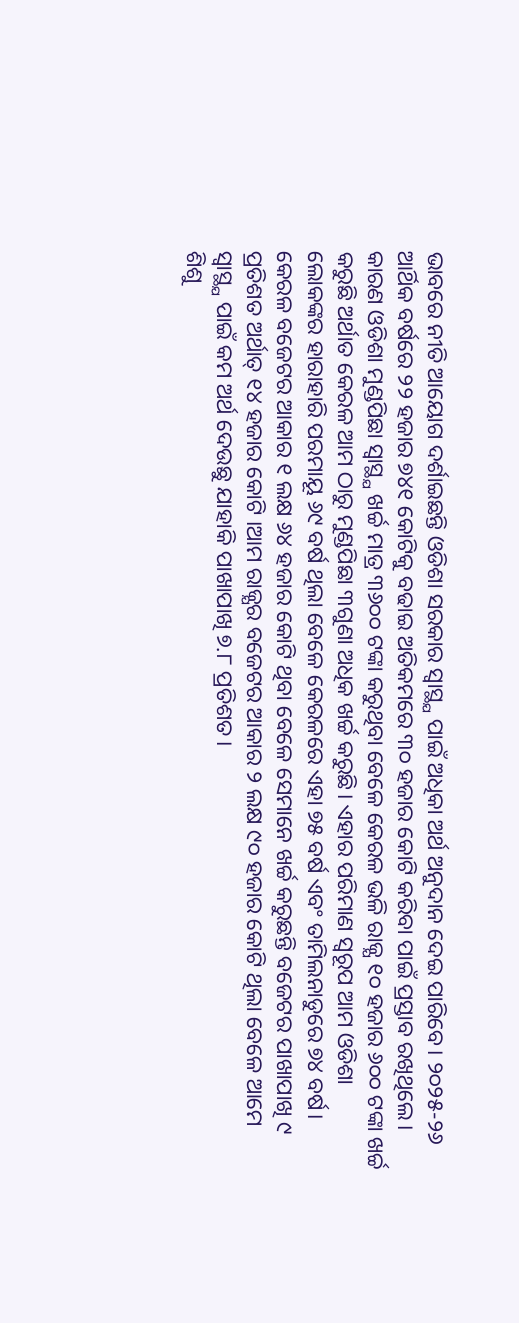ଭାବରେ ନୀତି ଆୟୋଗ ଦର୍ଶାଇଛନ୍ତି ଓଡିଶା ସରକାର ସ୍ବାସ୍ଥ୍ଯ ପାଇଁ ଅଧିକା ଅର୍ଥ ଅନୁଦାନ ଦେଇ ପାରିବେ। ୨୦୨୫-୨୬ ଆର୍ଥିକ ବର୍ଷରେ ୨୨ ହଜାର ୭୪୧ କୋଟିକୁ ବଢାଇ ଅତିକମରେ ୩୦ ହଜାର କୋଟି କରିବା ପାଇଁ ପ୍ରସ୍ତାବ ରଖିଥିଲେ। କାରଣ ଓଡିଶା ମୁଣ୍ଡପିଛା ସ୍ବାସ୍ଥ୍ଯ ଖର୍ଚ୍ଚ ମାତ୍ର ୩୬୦୦ ଟଙ୍କା କରୁଥିବା ବେଳେ କେରଳ ଭଳି ରାଜ୍ଯ ୧୦ ହଜାର ୬୦୦ ଟଙ୍କା ଖର୍ଚ୍ଚ କରୁଛି ଅର୍ଥାତ କେରଳ ଆମ ଠାରୁ ମୁଣ୍ଡପିଛା ୩ଗୁଣା ଅଧିକ ଖର୍ଚ୍ଚ କରୁଛି। ଏହାର ପରିମାଣ ସ୍ୱରୂପ ଆମ ଓଡିଶା ଲୋକଙ୍କର ହାରାହାରି ପରମାୟୂ ୬୯ ବର୍ଷ ଥିଲା ବେଳେ କେରଳରେ ଏହା ୭୫ ବର୍ଷ ଏବଂ ତାମିଲନାଡୁରେ ୭୪ ବର୍ଷ। କେରଳ ବଜେଟର ଆକାର ୧ ଲକ୍ଷ ୬୪ ହଜାର କୋଟି ଥିବା ବେଳେ ସେମାନେ ଖର୍ଚ୍ଚ କରୁଛନ୍ତି ବଜେଟର ପାଖାପାଖି ୯ ପ୍ରତିଶତ ଅର୍ଥାତ୍ ୧୪ ହଜାର କୋଟି ।ଆମ ରାଜ୍ଯର ବଜେଟର ଆକାର ୨ ଲକ୍ଷ ୯୦ ହଜାର କୋଟି ଥିଲା ବେଳେ ଆମେ ସ୍ବାସ୍ଥ୍ଯ ପାଇଁ କମ ଅର୍ଥ ଦେଉଛୁ ଯାହାକି ପାଖାପାଖି ୭.୮ ପ୍ରତିଶତ।
ଶିଶୁ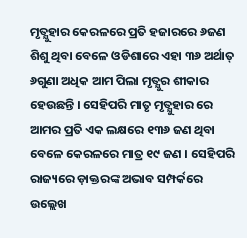ମୃତ୍ଯୁହାର କେରଳରେ ପ୍ରତି ହଜାରରେ ୬ଜଣ ଶିଶୁ ଥିବା ବେଳେ ଓଡିଶାରେ ଏହା ୩୬ ଅର୍ଥାତ୍ ୬ଗୁଣା ଅଧିକ ଆମ ପିଲା ମୃତ୍ଯୁର ଶୀକାର ହେଉଛନ୍ତି । ସେହିପରି ମାତୃ ମୃତ୍ଯୁହାର ରେ ଆମର ପ୍ରତି ଏକ ଲକ୍ଷରେ ୧୩୬ ଜଣ ଥିବା ବେଳେ କେରଳରେ ମାତ୍ର ୧୯ ଜଣ । ସେହିପରି ରାଜ୍ୟରେ ଡ଼ାକ୍ତରଙ୍କ ଅଭାବ ସମ୍ପର୍କରେ ଉଲ୍ଲେଖ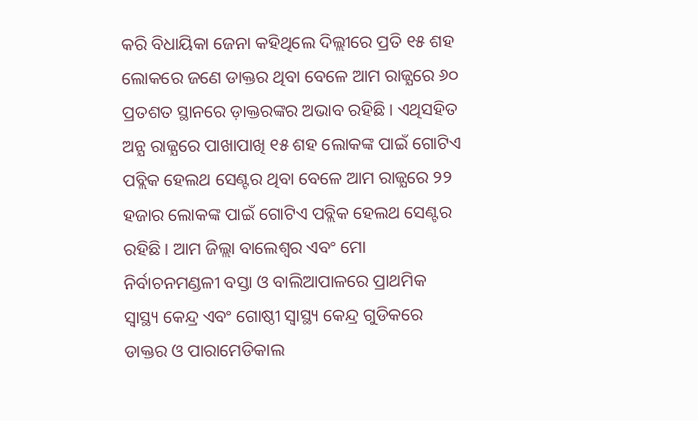କରି ବିଧାୟିକା ଜେନା କହିଥିଲେ ଦିଲ୍ଲୀରେ ପ୍ରତି ୧୫ ଶହ ଲୋକରେ ଜଣେ ଡାକ୍ତର ଥିବା ବେଳେ ଆମ ରାଜ୍ଯରେ ୬୦ ପ୍ରତଶତ ସ୍ଥାନରେ ଡ଼ାକ୍ତରଙ୍କର ଅଭାବ ରହିଛି। ଏଥିସହିତ ଅନ୍ଯ ରାଜ୍ଯରେ ପାଖାପାଖି ୧୫ ଶହ ଲୋକଙ୍କ ପାଇଁ ଗୋଟିଏ ପବ୍ଲିକ ହେଲଥ ସେଣ୍ଟର ଥିବା ବେଳେ ଆମ ରାଜ୍ଯରେ ୨୨ ହଜାର ଲୋକଙ୍କ ପାଇଁ ଗୋଟିଏ ପବ୍ଲିକ ହେଲଥ ସେଣ୍ଟର ରହିଛି। ଆମ ଜିଲ୍ଲା ବାଲେଶ୍ବର ଏବଂ ମୋ ନିର୍ବାଚନମଣ୍ଡଳୀ ବସ୍ତା ଓ ବାଲିଆପାଳରେ ପ୍ରାଥମିକ ସ୍ବାସ୍ଥ୍ୟ କେନ୍ଦ୍ର ଏବଂ ଗୋଷ୍ଠୀ ସ୍ବାସ୍ଥ୍ୟ କେନ୍ଦ୍ର ଗୁଡିକରେ ଡାକ୍ତର ଓ ପାରାମେଡିକାଲ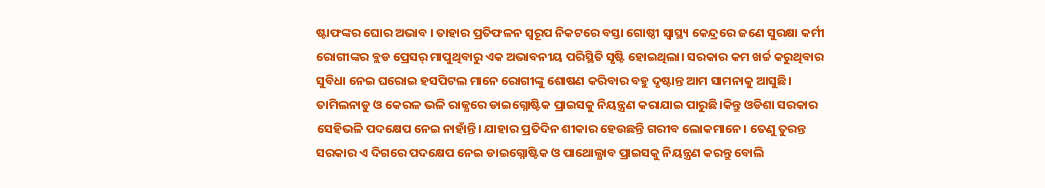ଷ୍ଟାଫଙ୍କର ଘୋର ଅଭାବ । ତାହାର ପ୍ରତିଫଳନ ସ୍ୱରୂପ ନିକଟରେ ବସ୍ତା ଗୋଷ୍ଠୀ ସ୍ବାସ୍ଥ୍ୟ କେନ୍ଦ୍ରରେ ଜଣେ ସୁରକ୍ଷା କର୍ମୀ ରୋଗୀଙ୍କର ବ୍ଲଡ ପ୍ରେସର୍ ମାପୁଥିବାରୁ ଏକ ଅଭାବନୀୟ ପରିସ୍ଥିତି ସୃଷ୍ଟି ହୋଇଥିଲା। ସରକାର କମ ଖର୍ଚ୍ଚ କରୁଥିବାର ସୁବିଧା ନେଇ ଘରୋଇ ହସପିଟଲ ମାନେ ରୋଗୀଙ୍କୁ ଶୋଷଣ କରିବାର ବହୁ ଦୃଷ୍ଟାନ୍ତ ଆମ ସାମନାକୁ ଆସୁଛି। ତାମିଲନାଡୁ ଓ କେରଳ ଭଳି ରାଜ୍ଯରେ ଡାଇଗ୍ନୋଷ୍ଟିକ ପ୍ରାଇସକୁ ନିୟନ୍ତ୍ରଣ କରାଯାଇ ପାରୁଛି।କିନ୍ତୁ ଓଡିଶା ସରକାର ସେହିଭଳି ପଦକ୍ଷେପ ନେଇ ନାହାଁନ୍ତି। ଯାହାର ପ୍ରତିଦିନ ଶୀକାର ହେଉଛନ୍ତି ଗରୀବ ଲୋକମାନେ। ତେଣୁ ତୁରନ୍ତ ସରକାର ଏ ଦିଗରେ ପଦକ୍ଷେପ ନେଇ ଡାଇଗ୍ନୋଷ୍ଟିକ ଓ ପାଥୋଲ୍ଯାବ ପ୍ରାଇସକୁ ନିୟନ୍ତ୍ରଣ କରନ୍ତୁ ବୋଲି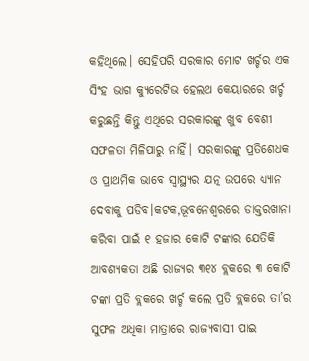କହିଥିଲେ। ସେହିପରି ସରକାର ମୋଟ ଖର୍ଚ୍ଚର ଏକ ସିଂହ ଭାଗ କ୍ଯୁରେଟିଭ ହେଲଥ କେୟାରରେ ଖର୍ଚ୍ଚ କରୁଛନ୍ତି କିନ୍ତୁ ଏଥିରେ ସରକାରଙ୍କୁ ଖୁବ ବେଶୀ ସଫଳତା ମିଳିପାରୁ ନାହିଁ। ସରକାରଙ୍କୁ ପ୍ରତିଶେଧକ ଓ ପ୍ରାଥମିକ ଭାବେ ସ୍ବାସ୍ଥ୍ଯର ଯତ୍ନ ଉପରେ ଧ୍ଯ୍ଯାନ ଦେବାକୁ ପଡିବ।କଟକ,ଭୂବନେଶ୍ବରରେ ଡାକ୍ତରଖାନା କରିବା ପାଇଁ ୧ ହଜାର କୋଟି ଟଙ୍କାର ଯେତିକି ଆବଶ୍ଯକତା ଅଛି ରାଜ୍ଯର ୩୧୪ ବ୍ଲକରେ ୩ କୋଟି ଟଙ୍କା ପ୍ରତି ବ୍ଲକରେ ଖର୍ଚ୍ଚ କଲେ ପ୍ରତି ବ୍ଲକରେ ତା’ର ସୁଫଳ ଅଧିକା ମାତ୍ରାରେ ରାଜ୍ଯବାସୀ ପାଇ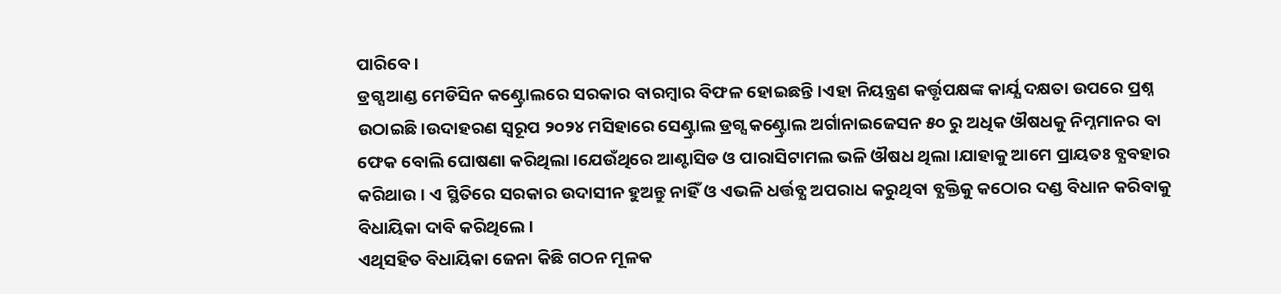ପାରିବେ।
ଡ୍ରଗ୍ସ ଆଣ୍ଡ ମେଡିସିନ କଣ୍ଟ୍ରୋଲରେ ସରକାର ବାରମ୍ବାର ବିଫଳ ହୋଇଛନ୍ତି।ଏହା ନିୟନ୍ତ୍ରଣ କର୍ତ୍ତୃପକ୍ଷଙ୍କ କାର୍ଯ୍ଯ ଦକ୍ଷତା ଉପରେ ପ୍ରଶ୍ନ ଉଠାଇଛି।ଉଦାହରଣ ସ୍ବରୂପ ୨୦୨୪ ମସିହାରେ ସେଣ୍ଟ୍ରାଲ ଡ୍ରଗ୍ସ କଣ୍ଟ୍ରୋଲ ଅର୍ଗାନାଇଜେସନ ୫୦ ରୁ ଅଧିକ ଔଷଧକୁ ନିମ୍ନମାନର ବା ଫେକ ବୋଲି ଘୋଷଣା କରିଥିଲା।ଯେଉଁଥିରେ ଆଣ୍ଟାସିଡ ଓ ପାରାସିଟାମଲ ଭଳି ଔଷଧ ଥିଲା।ଯାହାକୁ ଆମେ ପ୍ରାୟତଃ ବ୍ଯବହାର କରିଥାଉ। ଏ ସ୍ଥିତିରେ ସରକାର ଉଦାସୀନ ହୁଅନ୍ତୁ ନାହିଁ ଓ ଏଭଳି ଧର୍ତ୍ତବ୍ଯ ଅପରାଧ କରୁଥିବା ବ୍ଯକ୍ତିକୁ କଠୋର ଦଣ୍ଡ ବିଧାନ କରିବାକୁ ବିଧାୟିକା ଦାବି କରିଥିଲେ।
ଏଥିସହିତ ବିଧାୟିକା ଜେନା କିଛି ଗଠନ ମୂଳକ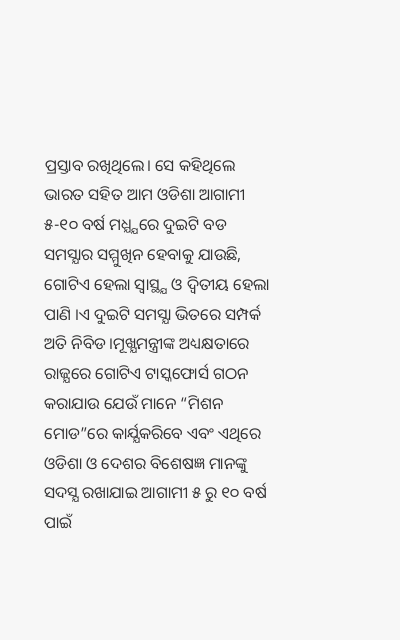ପ୍ରସ୍ତାବ ରଖିଥିଲେ। ସେ କହିଥିଲେ ଭାରତ ସହିତ ଆମ ଓଡିଶା ଆଗାମୀ ୫-୧୦ ବର୍ଷ ମଧ୍ଯ୍ଯରେ ଦୁଇଟି ବଡ ସମସ୍ଯାର ସମ୍ମୁଖିନ ହେବାକୁ ଯାଉଛି, ଗୋଟିଏ ହେଲା ସ୍ବାସ୍ଥ୍ଯ ଓ ଦ୍ବିତୀୟ ହେଲା ପାଣି ।ଏ ଦୁଇଟି ସମସ୍ଯା ଭିତରେ ସମ୍ପର୍କ ଅତି ନିବିଡ।ମୂଖ୍ଯମନ୍ତ୍ରୀଙ୍କ ଅଧ୍ୟକ୍ଷତାରେ ରାଜ୍ଯରେ ଗୋଟିଏ ଟାସ୍କଫୋର୍ସ ଗଠନ କରାଯାଉ ଯେଉଁ ମାନେ “ମିଶନ ମୋଡ”ରେ କାର୍ଯ୍ଯକରିବେ ଏବଂ ଏଥିରେ ଓଡିଶା ଓ ଦେଶର ବିଶେଷଜ୍ଞ ମାନଙ୍କୁ ସଦସ୍ଯ ରଖାଯାଇ ଆଗାମୀ ୫ ରୁ ୧୦ ବର୍ଷ ପାଇଁ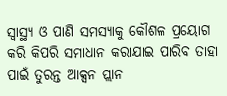ସ୍ବାସ୍ଥ୍ଯ ଓ ପାଣି ସମସ୍ଯାକୁ କୌଶଳ ପ୍ରୟୋଗ କରି କିପରି ସମାଧାନ କରାଯାଇ ପାରିବ ତାହା ପାଇଁ ତୁରନ୍ତ ଆକ୍ସନ ପ୍ଲାନ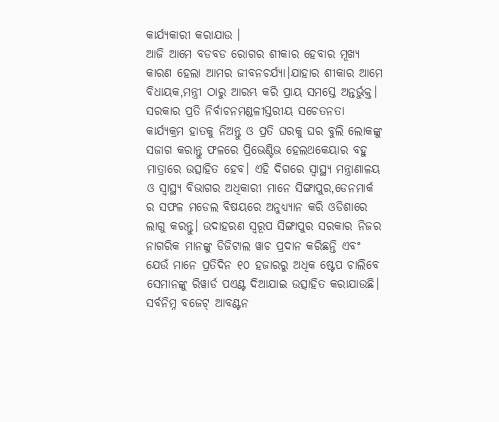କାର୍ଯ୍ଯକାରୀ କରାଯାଉ ।
ଆଜି ଆମେ ବଡବଡ ରୋଗର ଶୀକାର ହେବାର ମୂଖ୍ଯ କାରଣ ହେଲା ଆମର ଜୀବନଚର୍ଯ୍ଯା।ଯାହାର ଶୀକାର ଆମେ ବିଧାୟକ,ମନ୍ତ୍ରୀ ଠାରୁ ଆରମ୍ଭ କରି ପ୍ରାୟ ସମସ୍ତେ ଅନ୍ତର୍ଭୁକ୍ତ। ସରକାର ପ୍ରତି ନିର୍ବାଚନମଣ୍ଡଳୀସ୍ତରୀୟ ସଚେତନତା କାର୍ଯ୍ଯକ୍ରମ ହାତକୁ ନିଅନ୍ତୁ ଓ ପ୍ରତି ଘରକୁ ଘର ବୁଲି ଲୋକଙ୍କୁ ସଜାଗ କରାନ୍ତୁ ଫଳରେ ପ୍ରିଭେଣ୍ଟିଭ ହେଲଥକେୟାର ବହୁ ମାତ୍ରାରେ ଉତ୍ସାହିତ ହେବ। ଏହି ଦିଗରେ ସ୍ବାସ୍ଥ୍ଯ ମନ୍ତ୍ରାଣାଳୟ ଓ ସ୍ବାସ୍ଥ୍ଯ ବିଭାଗର ଅଧିକାରୀ ମାନେ ସିଙ୍ଗାପୁର,ଡେନମାର୍କ ର ସଫଳ ମଡେଲ ବିଷୟରେ ଅନୁଧ୍ଯ୍ଯାନ କରି ଓଡିଶାରେ ଲାଗୁ କରନ୍ତୁ। ଉଦାହରଣ ସ୍ବରୂପ ସିଙ୍ଗାପୁର ସରକାର ନିଜର ନାଗରିକ ମାନଙ୍କୁ ଡିଜିଟାଲ ୱାଚ ପ୍ରଦାନ କରିଛନ୍ତି ଏବଂ ଯେଉଁ ମାନେ ପ୍ରତିଦିନ ୧୦ ହଜାରରୁ ଅଧିକ ଷ୍ଟେପ ଚାଲିବେ ସେମାନଙ୍କୁ ରିୱାର୍ଡ ପଏଣ୍ଟ ଦିଆଯାଇ ଉତ୍ସାହିତ କରାଯାଉଛି। ସର୍ବନିମ୍ନ ବଜେଟ୍ ଆବଣ୍ଟନ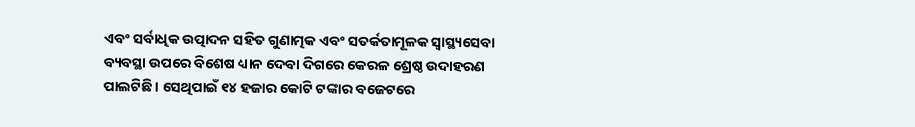ଏବଂ ସର୍ବାଧିକ ଉତ୍ପାଦନ ସହିତ ଗୁଣାତ୍ମକ ଏବଂ ସତର୍କତାମୂଳକ ସ୍ୱାସ୍ଥ୍ୟସେବା ବ୍ୟବସ୍ଥା ଉପରେ ବିଶେଷ ଧ୍ୟାନ ଦେବା ଦିଗରେ କେରଳ ଶ୍ରେଷ୍ଠ ଉଦାହରଣ ପାଲଟିଛି । ସେଥିପାଇଁ ୧୪ ହଜାର କୋଟି ଟଙ୍କାର ବଜେଟରେ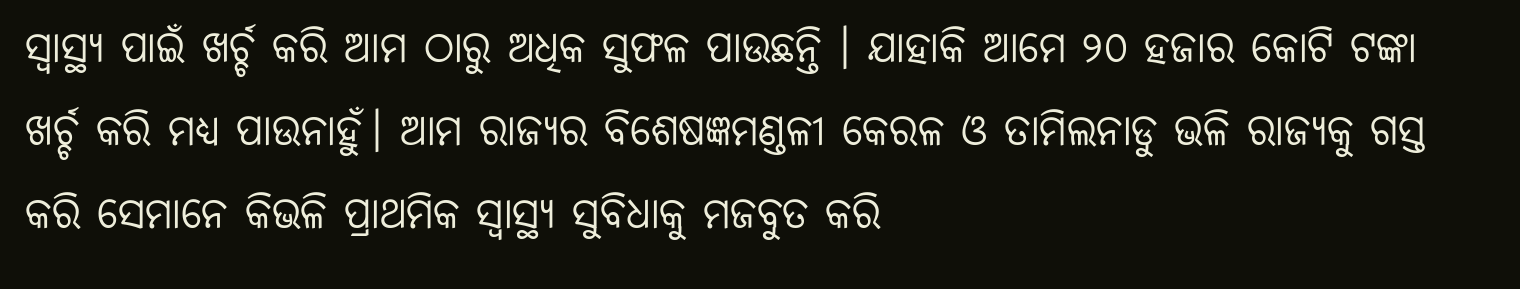ସ୍ବାସ୍ଥ୍ଯ ପାଇଁ ଖର୍ଚ୍ଚ କରି ଆମ ଠାରୁ ଅଧିକ ସୁଫଳ ପାଉଛନ୍ତି । ଯାହାକି ଆମେ ୨୦ ହଜାର କୋଟି ଟଙ୍କା ଖର୍ଚ୍ଚ କରି ମଧ୍ୟ ପାଉନାହୁଁ। ଆମ ରାଜ୍ଯର ବିଶେଷଜ୍ଞମଣ୍ଡଳୀ କେରଳ ଓ ତାମିଲନାଡୁ ଭଳି ରାଜ୍ଯକୁ ଗସ୍ତ କରି ସେମାନେ କିଭଳି ପ୍ରାଥମିକ ସ୍ବାସ୍ଥ୍ଯ ସୁବିଧାକୁ ମଜବୁତ କରି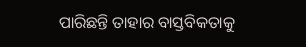ପାରିଛନ୍ତି ତାହାର ବାସ୍ତବିକତାକୁ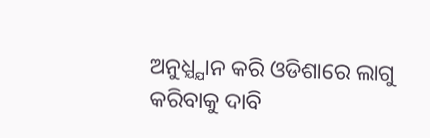ଅନୁଧ୍ଯ୍ଯାନ କରି ଓଡିଶାରେ ଲାଗୁ କରିବାକୁ ଦାବି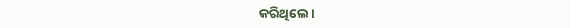କରିଥିଲେ।